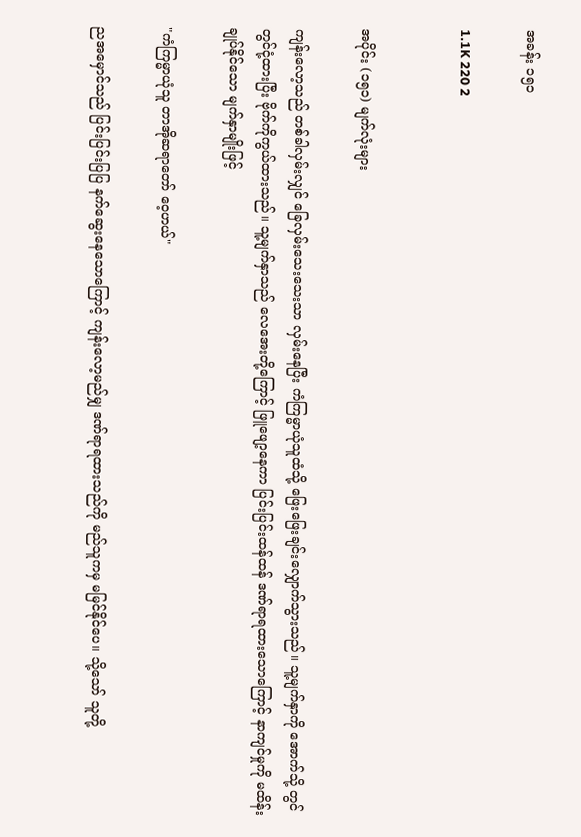အခန်း ၁၅၁

1.1K 220 2


အပိုင်း (၁၅၁) မျက်လုံးများ

ကျန်းလော့သည် တစ်ခါလှမ်းလျှင် ခြေလှမ်းသေးသေးသာ လှမ်းနေပြီး ကံကြမ္မာယုံသူထံသို့ ဖြေးဖြေးချင်းလျှောက်သွားသည်။ သူ့မျက်နှာကို အောက်သို့ တွင်တွင်ငုံ့ထားပြီး ဗိုက်ကိုကွယ်ထားသည်။ သူ့မျက်နှာသည် လေအေးတို့ကြောင့် ဖြူဖျော့နေကာ ပြင်းပြင်းထန်ထန် ဒဏ်ရာရထားသောကြောင့် နာကျင်မှုကို မထိန်းချုပ်နိုင်သော မျက်နှာမျိုးဖြင့်

"ကံကြမ္မာယုံသူ တာအိုဆရာတော် ဝေ့ဟယ်"

ညအမှောင်သည် ပြင်းပြင်းပြပြ နက်ဆွေးနေသောကြောင့် ကျန်းလော့မည်မျှ ဒဏ်ရာရထားသည်ကို မည်သူကမှ မမြင်နိုင်ပေ။ သို့သော် သူတို့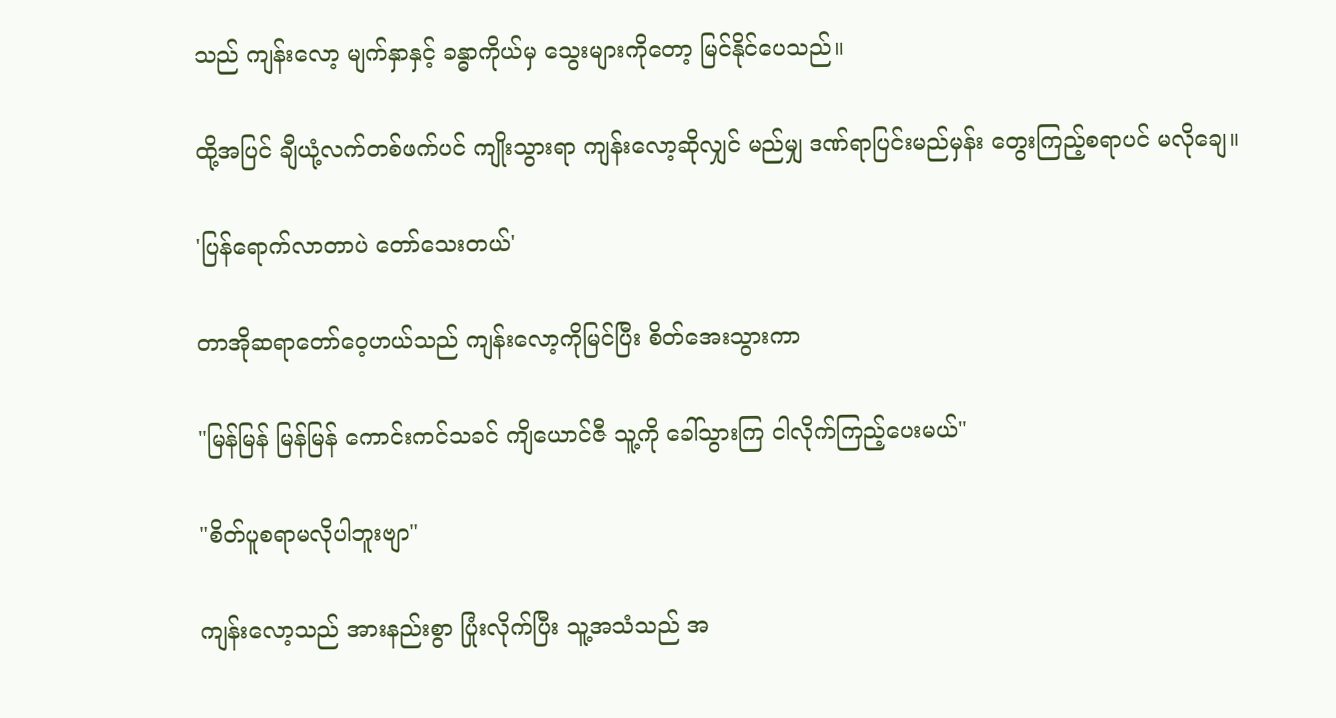သည် ကျန်းလော့ မျက်နှာနှင့် ခန္ဓာကိုယ်မှ သွေးများကိုတော့ မြင်နိုင်ပေသည်။

ထို့အပြင် ချီယုံ့လက်တစ်ဖက်ပင် ကျိုးသွားရာ ကျန်းလော့ဆိုလျှင် မည်မျှ ဒဏ်ရာပြင်းမည်မှန်း တွေးကြည့်စရာပင် မလိုချေ။

'ပြန်ရောက်လာတာပဲ တော်သေးတယ်'

တာအိုဆရာတော်ဝေ့ဟယ်သည် ကျန်းလော့ကိုမြင်ပြီး စိတ်အေးသွားကာ

"မြန်မြန် မြန်မြန် ကောင်းကင်သခင် ကျိယောင်ဇီ သူ့ကို ခေါ်သွားကြ ငါလိုက်ကြည့်ပေးမယ်"

"စိတ်ပူစရာမလိုပါဘူးဗျာ"

ကျန်းလော့သည် အားနည်းစွာ ပြုံးလိုက်ပြီး သူ့အသံသည် အ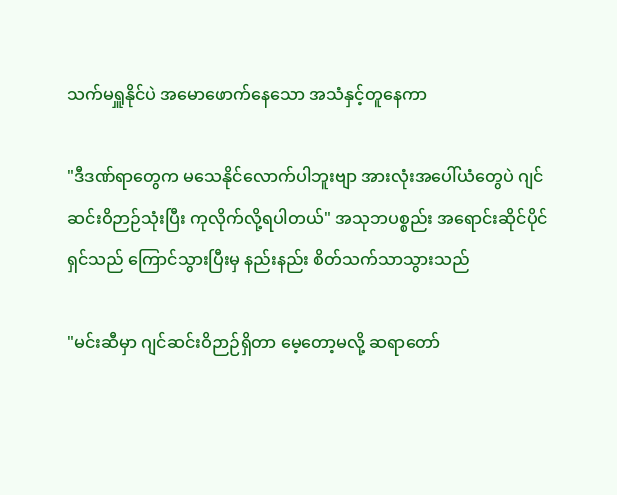သက်မရှူနိုင်ပဲ အမောဖောက်နေသော အသံနှင့်တူနေကာ

"ဒီဒဏ်ရာတွေက မသေနိုင်လောက်ပါဘူးဗျာ အားလုံးအပေါ်ယံတွေပဲ ဂျင်ဆင်းဝိဉာဉ်သုံးပြီး ကုလိုက်လို့ရပါတယ်" အသုဘပစ္စည်း အရောင်းဆိုင်ပိုင်ရှင်သည် ကြောင်သွားပြီးမှ နည်းနည်း စိတ်သက်သာသွားသည်

"မင်းဆီမှာ ဂျင်ဆင်းဝိဉာဉ်ရှိတာ မေ့တော့မလို့ ဆရာတော်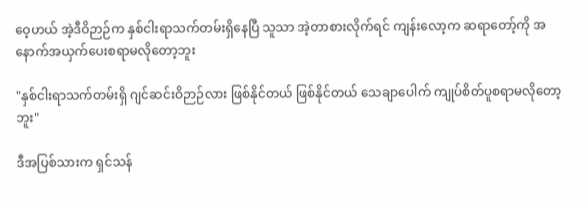ဝေ့ဟယ် အဲ့ဒီဝိဉာဉ်က နှစ်ငါးရာသက်တမ်းရှိနေပြီ သူသာ အဲ့တာစားလိုက်ရင် ကျန်းလော့က ဆရာတော့်ကို အနောက်အယှက်ပေးစရာမလိုတော့ဘူး

"နှစ်ငါးရာသက်တမ်းရှိ ဂျင်ဆင်းဝိဉာဉ်လား ဖြစ်နိုင်တယ် ဖြစ်နိုင်တယ် သေချာပေါက် ကျုပ်စိတ်ပူစရာမလိုတော့ဘူး"

ဒီအပြစ်သားက ရှင်သန်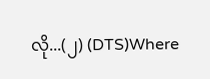လို...(၂) (DTS)Where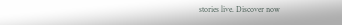stories live. Discover now